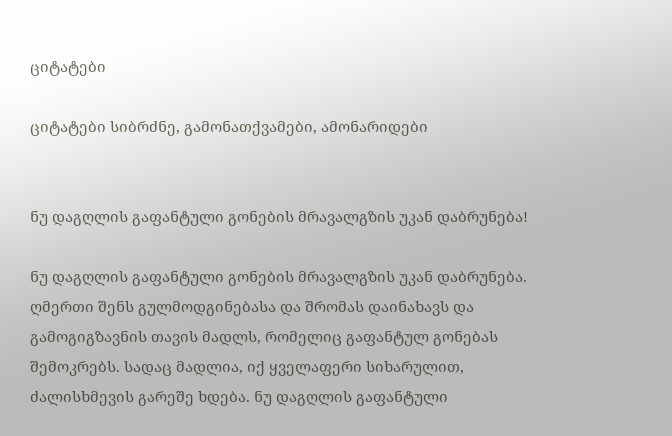ციტატები

ციტატები სიბრძნე, გამონათქვამები, ამონარიდები


ნუ დაგღლის გაფანტული გონების მრავალგზის უკან დაბრუნება!

ნუ დაგღლის გაფანტული გონების მრავალგზის უკან დაბრუნება. ღმერთი შენს გულმოდგინებასა და შრომას დაინახავს და გამოგიგზავნის თავის მადლს, რომელიც გაფანტულ გონებას შემოკრებს. სადაც მადლია, იქ ყველაფერი სიხარულით, ძალისხმევის გარეშე ხდება. ნუ დაგღლის გაფანტული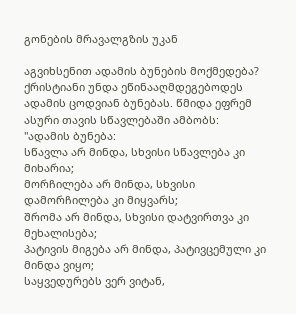გონების მრავალგზის უკან

აგვიხსენით ადამის ბუნების მოქმედება?
ქრისტიანი უნდა ეწინააღმდეგებოდეს ადამის ცოდვიან ბუნებას. წმიდა ეფრემ ასური თავის სწავლებაში ამბობს: "ადამის ბუნება:
სწავლა არ მინდა, სხვისი სწავლება კი მიხარია;
მორჩილება არ მინდა, სხვისი დამორჩილება კი მიყვარს;
შრომა არ მინდა, სხვისი დატვირთვა კი მეხალისება;
პატივის მიგება არ მინდა, პატივცემული კი მინდა ვიყო;
საყვედურებს ვერ ვიტან,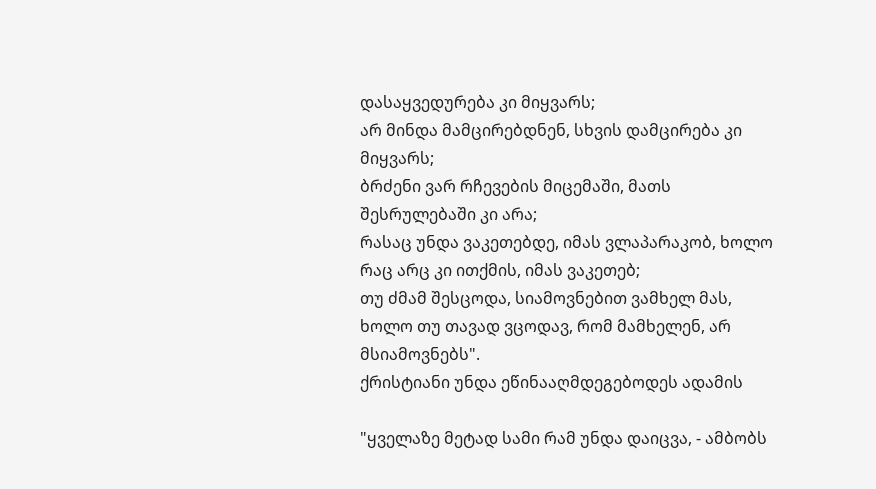დასაყვედურება კი მიყვარს;
არ მინდა მამცირებდნენ, სხვის დამცირება კი მიყვარს;
ბრძენი ვარ რჩევების მიცემაში, მათს შესრულებაში კი არა;
რასაც უნდა ვაკეთებდე, იმას ვლაპარაკობ, ხოლო რაც არც კი ითქმის, იმას ვაკეთებ;
თუ ძმამ შესცოდა, სიამოვნებით ვამხელ მას, ხოლო თუ თავად ვცოდავ, რომ მამხელენ, არ მსიამოვნებს".
ქრისტიანი უნდა ეწინააღმდეგებოდეს ადამის

"ყველაზე მეტად სამი რამ უნდა დაიცვა, - ამბობს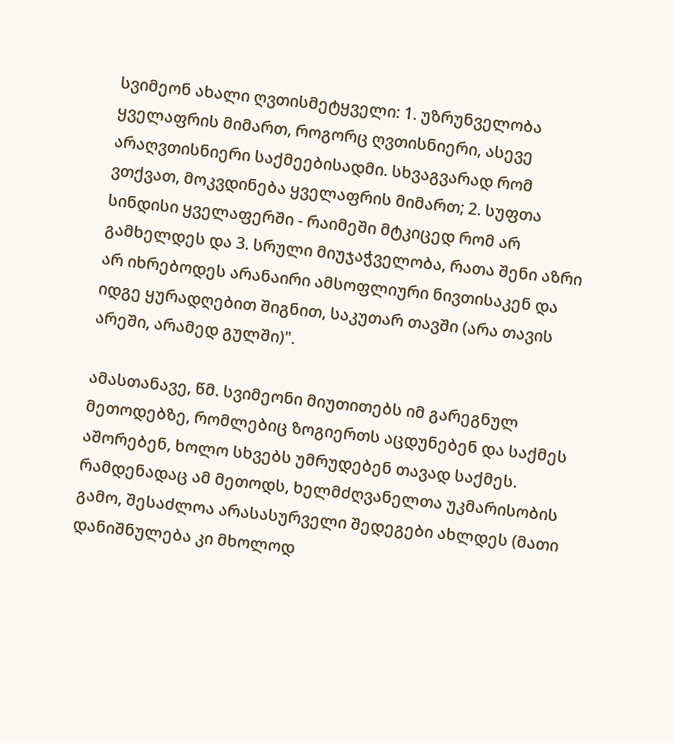სვიმეონ ახალი ღვთისმეტყველი: 1. უზრუნველობა ყველაფრის მიმართ, როგორც ღვთისნიერი, ასევე არაღვთისნიერი საქმეებისადმი. სხვაგვარად რომ ვთქვათ, მოკვდინება ყველაფრის მიმართ; 2. სუფთა სინდისი ყველაფერში - რაიმეში მტკიცედ რომ არ გამხელდეს და 3. სრული მიუჯაჭველობა, რათა შენი აზრი არ იხრებოდეს არანაირი ამსოფლიური ნივთისაკენ და იდგე ყურადღებით შიგნით, საკუთარ თავში (არა თავის არეში, არამედ გულში)".

ამასთანავე, წმ. სვიმეონი მიუთითებს იმ გარეგნულ მეთოდებზე, რომლებიც ზოგიერთს აცდუნებენ და საქმეს აშორებენ, ხოლო სხვებს უმრუდებენ თავად საქმეს. რამდენადაც ამ მეთოდს, ხელმძღვანელთა უკმარისობის გამო, შესაძლოა არასასურველი შედეგები ახლდეს (მათი დანიშნულება კი მხოლოდ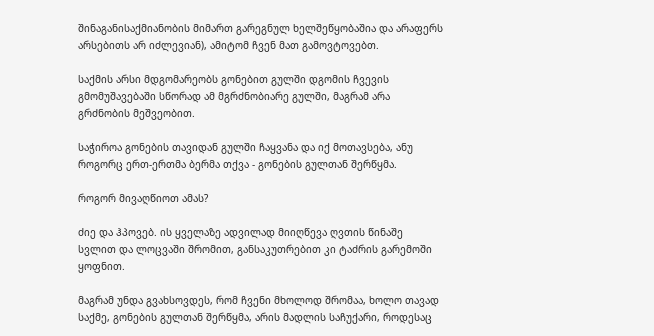შინაგანისაქმიანობის მიმართ გარეგნულ ხელშეწყობაშია და არაფერს არსებითს არ იძლევიან), ამიტომ ჩვენ მათ გამოვტოვებთ.

საქმის არსი მდგომარეობს გონებით გულში დგომის ჩვევის გმომუშავებაში სწორად ამ მგრძნობიარე გულში, მაგრამ არა გრძნობის მეშვეობით.

საჭიროა გონების თავიდან გულში ჩაყვანა და იქ მოთავსება, ანუ როგორც ერთ-ერთმა ბერმა თქვა - გონების გულთან შერწყმა.

როგორ მივაღწიოთ ამას?

ძიე და ჰპოვებ. ის ყველაზე ადვილად მიიღწევა ღვთის წინაშე სვლით და ლოცვაში შრომით, განსაკუთრებით კი ტაძრის გარემოში ყოფნით.

მაგრამ უნდა გვახსოვდეს, რომ ჩვენი მხოლოდ შრომაა, ხოლო თავად საქმე, გონების გულთან შერწყმა, არის მადლის საჩუქარი, როდესაც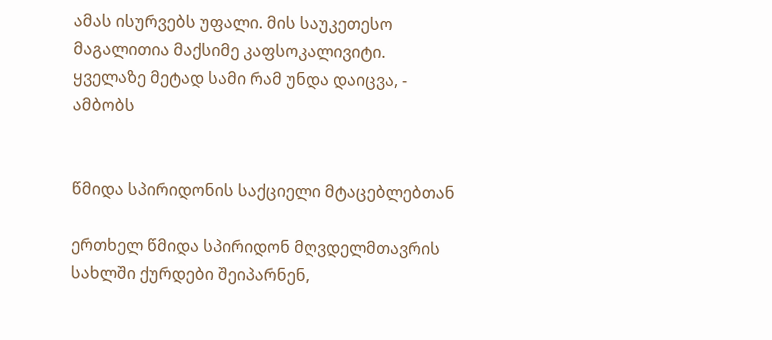ამას ისურვებს უფალი. მის საუკეთესო მაგალითია მაქსიმე კაფსოკალივიტი. ყველაზე მეტად სამი რამ უნდა დაიცვა, - ამბობს


წმიდა სპირიდონის საქციელი მტაცებლებთან

ერთხელ წმიდა სპირიდონ მღვდელმთავრის სახლში ქურდები შეიპარნენ,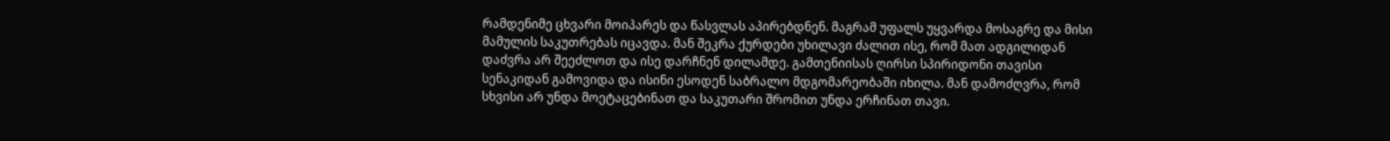რამდენიმე ცხვარი მოიპარეს და წასვლას აპირებდნენ. მაგრამ უფალს უყვარდა მოსაგრე და მისი მამულის საკუთრებას იცავდა. მან შეკრა ქურდები უხილავი ძალით ისე, რომ მათ ადგილიდან დაძვრა არ შეეძლოთ და ისე დარჩნენ დილამდე. გამთენიისას ღირსი სპირიდონი თავისი სენაკიდან გამოვიდა და ისინი ესოდენ საბრალო მდგომარეობაში იხილა. მან დამოძღვრა, რომ სხვისი არ უნდა მოეტაცებინათ და საკუთარი შრომით უნდა ერჩინათ თავი.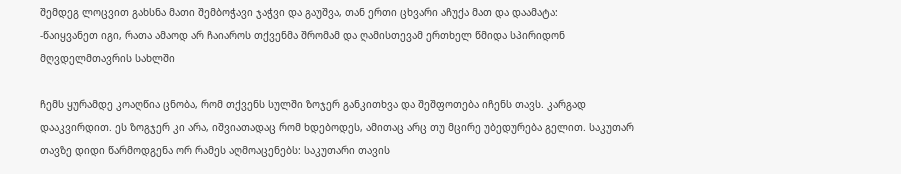შემდეგ ლოცვით გახსნა მათი შემბოჭავი ჯაჭვი და გაუშვა, თან ერთი ცხვარი აჩუქა მათ და დაამატა:
-წაიყვანეთ იგი, რათა ამაოდ არ ჩაიაროს თქვენმა შრომამ და ღამისთევამ ერთხელ წმიდა სპირიდონ მღვდელმთავრის სახლში

ჩემს ყურამდე კოაღწია ცნობა, რომ თქვენს სულში ზოჯერ განკითხვა და შეშფოთება იჩენს თავს. კარგად დააკვირდით. ეს ზოგჯერ კი არა, იშვიათადაც რომ ხდებოდეს, ამითაც არც თუ მცირე უბედურება გელით. საკუთარ თავზე დიდი წარმოდგენა ორ რამეს აღმოაცენებს: საკუთარი თავის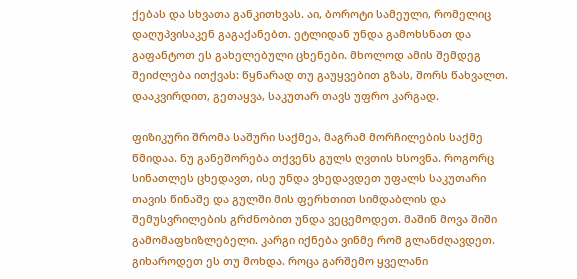ქებას და სხვათა განკითხვას. აი, ბოროტი სამეული, რომელიც დაღუპვისაკენ გაგაქანებთ. ეტლიდან უნდა გამოხსნათ და გაფანტოთ ეს გახელებული ცხენები. მხოლოდ ამის შემდეგ შეიძლება ითქვას: წყნარად თუ გაუყვებით გზას, შორს წახვალთ. დააკვირდით, გეთაყვა, საკუთარ თავს უფრო კარგად.

ფიზიკური შრომა საშური საქმეა, მაგრამ მორჩილების საქმე წმიდაა. ნუ განეშორება თქვენს გულს ღვთის ხსოვნა. როგორც სინათლეს ცხედავთ, ისე უნდა ვხედავდეთ უფალს საკუთარი თავის წინაშე და გულში მის ფერხთით სიმდაბლის და შემუსვრილების გრძნობით უნდა ვეცემოდეთ. მაშინ მოვა შიში გამომაფხიზლებელი. კარგი იქნება ვინმე რომ გლანძღავდეთ. გიხაროდეთ ეს თუ მოხდა. როცა გარშემო ყველანი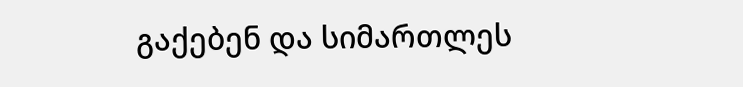გაქებენ და სიმართლეს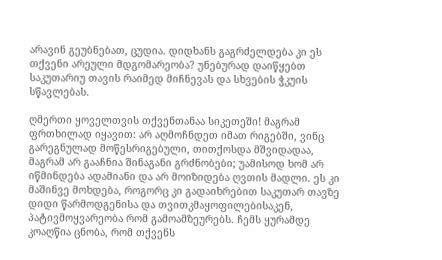არავინ გეუბნებათ, ცუდია. დიდხანს გაგრძელდება კი ეს თქვენი არეული მდგომარეობა? უნებურად დაიწყებთ საკუთარიუ თავის რაიმედ მიჩნევას და სხვების ჭკუის სწავლებას.

ღმერთი ყოველთვის თქვენთანაა სიკეთეში! მაგრამ ფრთხილად იყავით: არ აღმოჩნდეთ იმათ რიგებში, ვინც გარეგნულად მოწესრიგებული, თითქოსდა მშვიდადაა, მაგრამ არ გააჩნია შინაგანი გრძნობები; უამისოდ ხომ არ იწმინდება ადამიანი და არ მოიზიდება ღვთის მადლი. ეს კი მაშინვე მოხდება, როგორც კი გადაიხრებით საკუთარ თავზე დიდი წარმოდგენისა და თვითკმაყოფილებისაკენ, პატივმოყვარეობა რომ გამოამზეურებს. ჩემს ყურამდე კოაღწია ცნობა, რომ თქვენს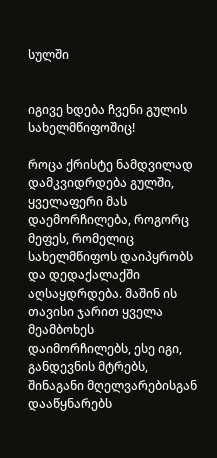სულში


იგივე ხდება ჩვენი გულის სახელმწიფოშიც!

როცა ქრისტე ნამდვილად დამკვიდრდება გულში, ყველაფერი მას დაემორჩილება, როგორც მეფეს, რომელიც სახელმწიფოს დაიპყრობს და დედაქალაქში აღსაყდრდება. მაშინ ის თავისი ჯარით ყველა მეამბოხეს დაიმორჩილებს, ესე იგი, განდევნის მტრებს, შინაგანი მღელვარებისგან დააწყნარებს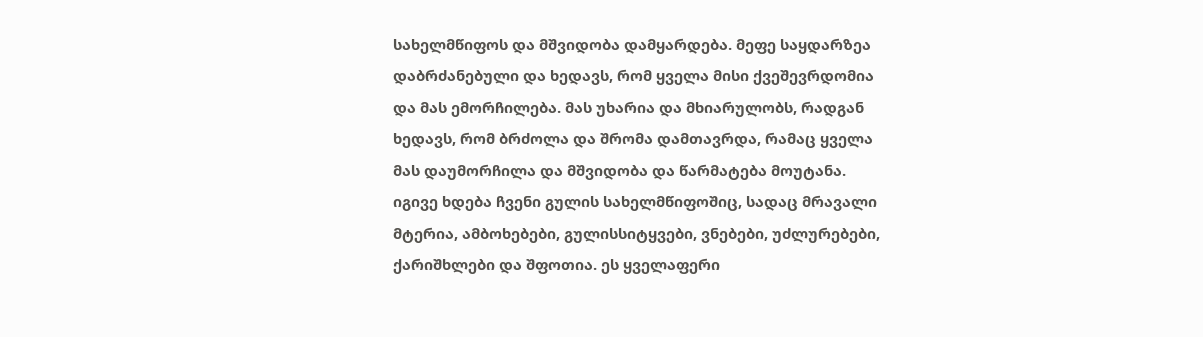სახელმწიფოს და მშვიდობა დამყარდება. მეფე საყდარზეა დაბრძანებული და ხედავს, რომ ყველა მისი ქვეშევრდომია და მას ემორჩილება. მას უხარია და მხიარულობს, რადგან ხედავს, რომ ბრძოლა და შრომა დამთავრდა, რამაც ყველა მას დაუმორჩილა და მშვიდობა და წარმატება მოუტანა.
იგივე ხდება ჩვენი გულის სახელმწიფოშიც, სადაც მრავალი მტერია, ამბოხებები, გულისსიტყვები, ვნებები, უძლურებები, ქარიშხლები და შფოთია. ეს ყველაფერი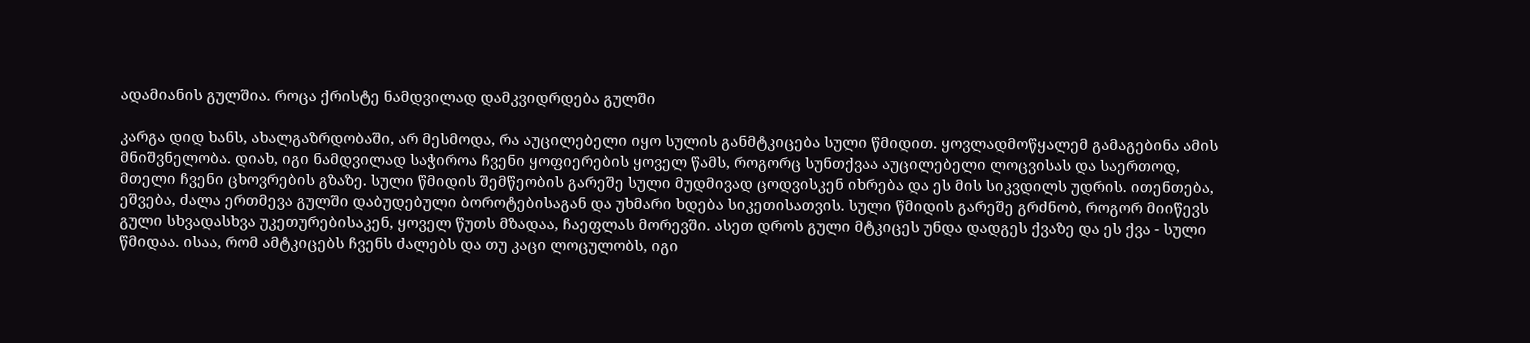ადამიანის გულშია. როცა ქრისტე ნამდვილად დამკვიდრდება გულში

კარგა დიდ ხანს, ახალგაზრდობაში, არ მესმოდა, რა აუცილებელი იყო სულის განმტკიცება სული წმიდით. ყოვლადმოწყალემ გამაგებინა ამის მნიშვნელობა. დიახ, იგი ნამდვილად საჭიროა ჩვენი ყოფიერების ყოველ წამს, როგორც სუნთქვაა აუცილებელი ლოცვისას და საერთოდ, მთელი ჩვენი ცხოვრების გზაზე. სული წმიდის შემწეობის გარეშე სული მუდმივად ცოდვისკენ იხრება და ეს მის სიკვდილს უდრის. ითენთება, ეშვება, ძალა ერთმევა გულში დაბუდებული ბოროტებისაგან და უხმარი ხდება სიკეთისათვის. სული წმიდის გარეშე გრძნობ, როგორ მიიწევს გული სხვადასხვა უკეთურებისაკენ, ყოველ წუთს მზადაა, ჩაეფლას მორევში. ასეთ დროს გული მტკიცეს უნდა დადგეს ქვაზე და ეს ქვა - სული წმიდაა. ისაა, რომ ამტკიცებს ჩვენს ძალებს და თუ კაცი ლოცულობს, იგი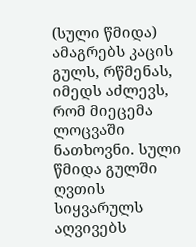(სული წმიდა) ამაგრებს კაცის გულს, რწმენას, იმედს აძლევს, რომ მიეცემა ლოცვაში ნათხოვნი. სული წმიდა გულში ღვთის სიყვარულს აღვივებს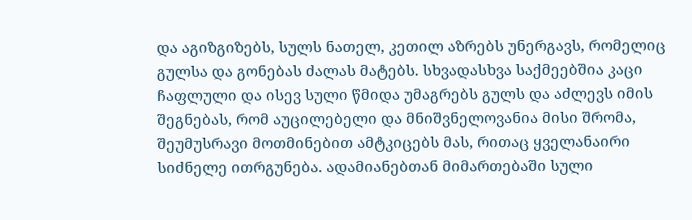და აგიზგიზებს, სულს ნათელ, კეთილ აზრებს უნერგავს, რომელიც გულსა და გონებას ძალას მატებს. სხვადასხვა საქმეებშია კაცი ჩაფლული და ისევ სული წმიდა უმაგრებს გულს და აძლევს იმის შეგნებას, რომ აუცილებელი და მნიშვნელოვანია მისი შრომა, შეუმუსრავი მოთმინებით ამტკიცებს მას, რითაც ყველანაირი სიძნელე ითრგუნება. ადამიანებთან მიმართებაში სული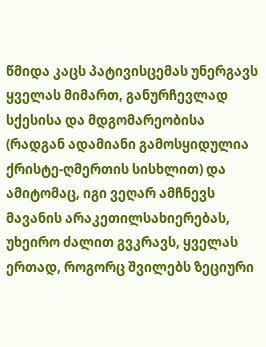წმიდა კაცს პატივისცემას უნერგავს ყველას მიმართ, განურჩევლად სქესისა და მდგომარეობისა (რადგან ადამიანი გამოსყიდულია ქრისტე-ღმერთის სისხლით) და ამიტომაც, იგი ვეღარ ამჩნევს მავანის არაკეთილსახიერებას, უხეირო ძალით გვკრავს, ყველას ერთად, როგორც შვილებს ზეციური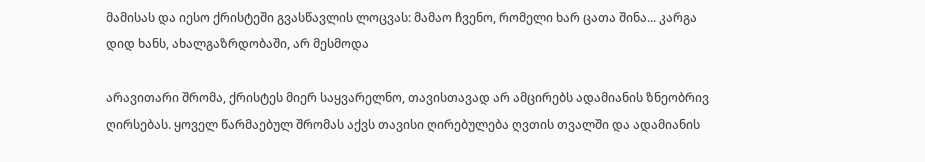მამისას და იესო ქრისტეში გვასწავლის ლოცვას: მამაო ჩვენო, რომელი ხარ ცათა შინა... კარგა დიდ ხანს, ახალგაზრდობაში, არ მესმოდა

არავითარი შრომა, ქრისტეს მიერ საყვარელნო, თავისთავად არ ამცირებს ადამიანის ზნეობრივ ღირსებას. ყოველ წარმაებულ შრომას აქვს თავისი ღირებულება ღვთის თვალში და ადამიანის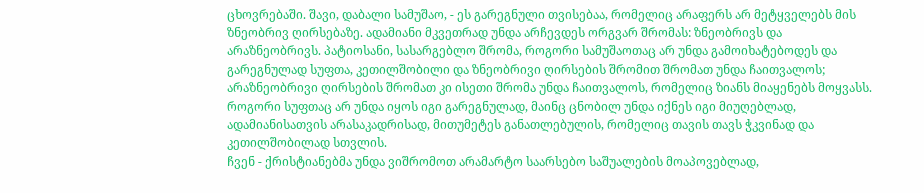ცხოვრებაში. შავი, დაბალი სამუშაო, - ეს გარეგნული თვისებაა, რომელიც არაფერს არ მეტყველებს მის ზნეობრივ ღირსებაზე. ადამიანი მკვეთრად უნდა არჩევდეს ორგვარ შრომას: ზნეობრივს და არაზნეობრივს. პატიოსანი, სასარგებლო შრომა, როგორი სამუშაოთაც არ უნდა გამოიხატებოდეს და გარეგნულად სუფთა, კეთილშობილი და ზნეობრივი ღირსების შრომით შრომათ უნდა ჩაითვალოს; არაზნეობრივი ღირსების შრომათ კი ისეთი შრომა უნდა ჩაითვალოს, რომელიც ზიანს მიაყენებს მოყვასს. როგორი სუფთაც არ უნდა იყოს იგი გარეგნულად, მაინც ცნობილ უნდა იქნეს იგი მიუღებლად, ადამიანისათვის არასაკადრისად, მითუმეტეს განათლებულის, რომელიც თავის თავს ჭკვინად და კეთილშობილად სთვლის.
ჩვენ - ქრისტიანებმა უნდა ვიშრომოთ არამარტო საარსებო საშუალების მოაპოვებლად,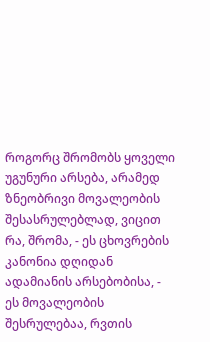როგორც შრომობს ყოველი უგუნური არსება, არამედ ზნეობრივი მოვალეობის შესასრულებლად, ვიცით რა, შრომა, - ეს ცხოვრების კანონია დღიდან ადამიანის არსებობისა, - ეს მოვალეობის შესრულებაა, რვთის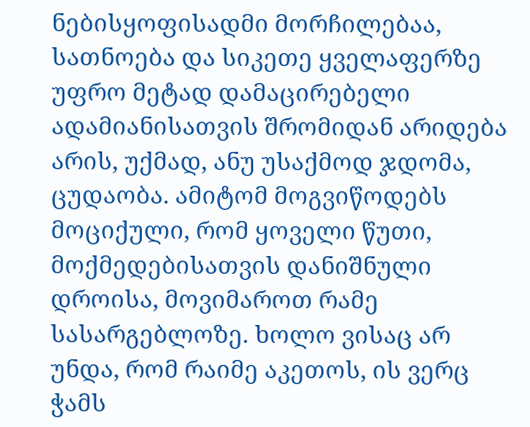ნებისყოფისადმი მორჩილებაა, სათნოება და სიკეთე ყველაფერზე უფრო მეტად დამაცირებელი ადამიანისათვის შრომიდან არიდება არის, უქმად, ანუ უსაქმოდ ჯდომა, ცუდაობა. ამიტომ მოგვიწოდებს მოციქული, რომ ყოველი წუთი, მოქმედებისათვის დანიშნული დროისა, მოვიმაროთ რამე სასარგებლოზე. ხოლო ვისაც არ უნდა, რომ რაიმე აკეთოს, ის ვერც ჭამს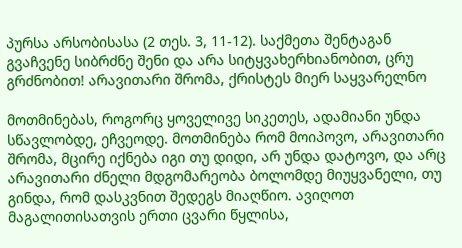პურსა არსობისასა (2 თეს. 3, 11-12). საქმეთა შენტაგან გვაჩვენე სიბრძნე შენი და არა სიტყვახერხიანობით, ცრუ გრძნობით! არავითარი შრომა, ქრისტეს მიერ საყვარელნო

მოთმინებას, როგორც ყოველივე სიკეთეს, ადამიანი უნდა სწავლობდე, ეჩვეოდე. მოთმინება რომ მოიპოვო, არავითარი შრომა, მცირე იქნება იგი თუ დიდი, არ უნდა დატოვო, და არც არავითარი ძნელი მდგომარეობა ბოლომდე მიუყვანელი, თუ გინდა, რომ დასკვნით შედეგს მიაღწიო. ავიღოთ მაგალითისათვის ერთი ცვარი წყლისა,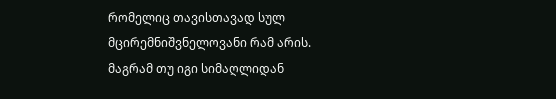რომელიც თავისთავად სულ მცირემნიშვნელოვანი რამ არის. მაგრამ თუ იგი სიმაღლიდან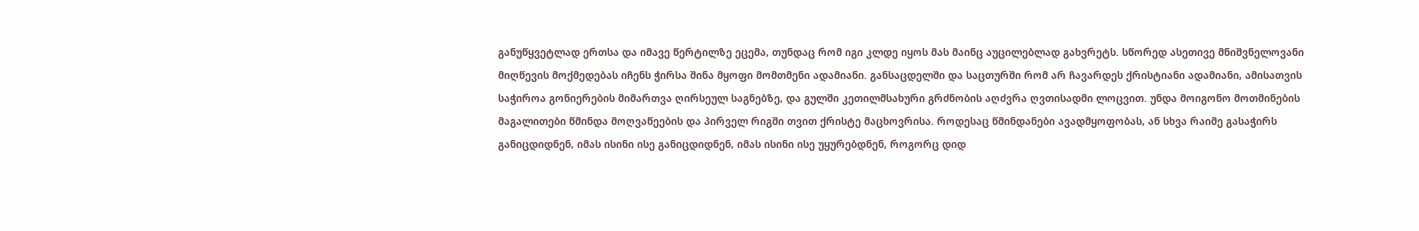განუწყვეტლად ერთსა და იმავე წერტილზე ეცემა, თუნდაც რომ იგი კლდე იყოს მას მაინც აუცილებლად გახვრეტს. სწორედ ასეთივე მნიშვნელოვანი მიღწევის მოქმედებას იჩენს ჭირსა შინა მყოფი მომთმენი ადამიანი. განსაცდელში და საცთურში რომ არ ჩავარდეს ქრისტიანი ადამიანი, ამისათვის საჭიროა გონიერების მიმართვა ღირსეულ საგნებზე, და გულში კეთილმსახური გრძნობის აღძვრა ღვთისადმი ლოცვით. უნდა მოიგონო მოთმინების მაგალითები წმინდა მოღვაწეების და პირველ რიგში თვით ქრისტე მაცხოვრისა. როდესაც წმინდანები ავადმყოფობას, ან სხვა რაიმე გასაჭირს განიცდიდნენ, იმას ისინი ისე განიცდიდნენ, იმას ისინი ისე უყურებდნენ, როგორც დიდ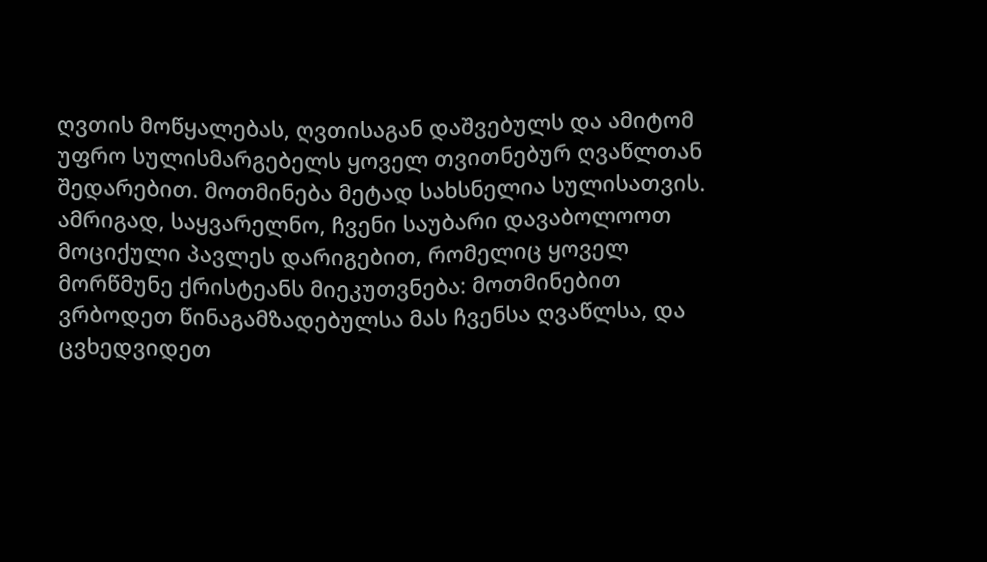ღვთის მოწყალებას, ღვთისაგან დაშვებულს და ამიტომ უფრო სულისმარგებელს ყოველ თვითნებურ ღვაწლთან შედარებით. მოთმინება მეტად სახსნელია სულისათვის. ამრიგად, საყვარელნო, ჩვენი საუბარი დავაბოლოოთ მოციქული პავლეს დარიგებით, რომელიც ყოველ მორწმუნე ქრისტეანს მიეკუთვნება: მოთმინებით ვრბოდეთ წინაგამზადებულსა მას ჩვენსა ღვაწლსა, და ცვხედვიდეთ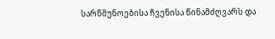სარწმუნოებისა ჩვენისა წინამძღვარს და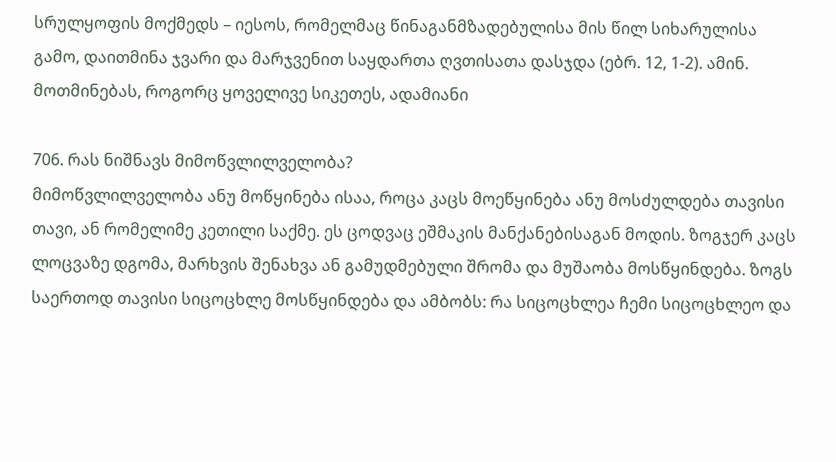სრულყოფის მოქმედს – იესოს, რომელმაც წინაგანმზადებულისა მის წილ სიხარულისა გამო, დაითმინა ჯვარი და მარჯვენით საყდართა ღვთისათა დასჯდა (ებრ. 12, 1-2). ამინ. მოთმინებას, როგორც ყოველივე სიკეთეს, ადამიანი

706. რას ნიშნავს მიმოწვლილველობა?
მიმოწვლილველობა ანუ მოწყინება ისაა, როცა კაცს მოეწყინება ანუ მოსძულდება თავისი თავი, ან რომელიმე კეთილი საქმე. ეს ცოდვაც ეშმაკის მანქანებისაგან მოდის. ზოგჯერ კაცს ლოცვაზე დგომა, მარხვის შენახვა ან გამუდმებული შრომა და მუშაობა მოსწყინდება. ზოგს საერთოდ თავისი სიცოცხლე მოსწყინდება და ამბობს: რა სიცოცხლეა ჩემი სიცოცხლეო და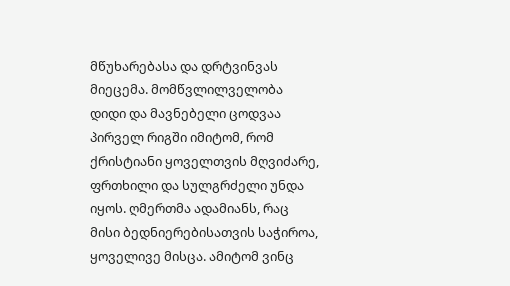მწუხარებასა და დრტვინვას მიეცემა. მომწვლილველობა დიდი და მავნებელი ცოდვაა პირველ რიგში იმიტომ, რომ ქრისტიანი ყოველთვის მღვიძარე, ფრთხილი და სულგრძელი უნდა იყოს. ღმერთმა ადამიანს, რაც მისი ბედნიერებისათვის საჭიროა, ყოველივე მისცა. ამიტომ ვინც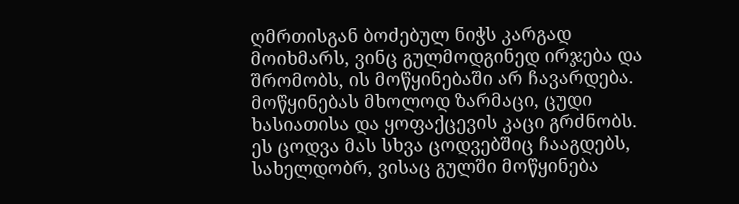ღმრთისგან ბოძებულ ნიჭს კარგად მოიხმარს, ვინც გულმოდგინედ ირჯება და შრომობს, ის მოწყინებაში არ ჩავარდება. მოწყინებას მხოლოდ ზარმაცი, ცუდი ხასიათისა და ყოფაქცევის კაცი გრძნობს. ეს ცოდვა მას სხვა ცოდვებშიც ჩააგდებს, სახელდობრ, ვისაც გულში მოწყინება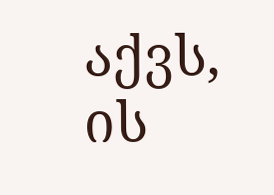აქვს, ის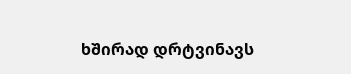ხშირად დრტვინავს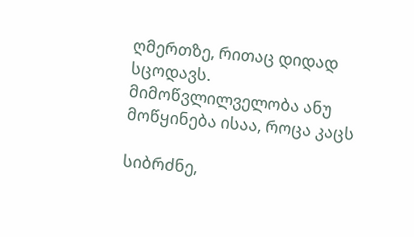ღმერთზე, რითაც დიდად სცოდავს.
მიმოწვლილველობა ანუ მოწყინება ისაა, როცა კაცს

სიბრძნე,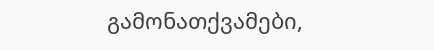გამონათქვამები,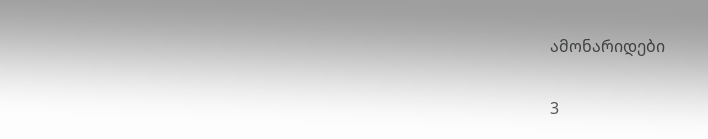ამონარიდები

3